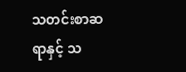သတင်းစာဆရာနှင့် သ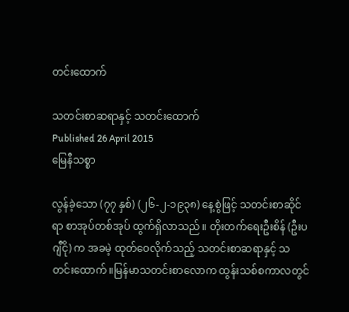တင်းထောက်

သတင်းစာဆရာနှင့် သတင်းထောက်
Published 26 April 2015
မြေနီသစ္စာ

လွန်ခဲ့သော (၇၇ နှစ်) (၂၆-၂-၁၉၃၈) နေ့စွဲဖြင့် သတင်းစာဆိုင်ရာ စာအုပ်တစ်အုပ် ထွက်ရှိလာသည်။ တိုးတက်ရေးဦးစိန် (ဦးပဂျီငို) က အခမဲ့ ထုတ်ဝေလိုက်သည့် သတင်းစာဆရာနှင့် သတင်းထောက်။မြန်မာသတင်းစာလောက ထွန်းသစ်စကာလတွင်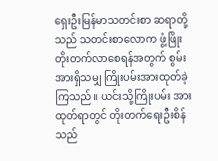ရှေးဦးမြန်မာသတင်းစာ ဆရာတို့သည် သတင်းစာလောက ဖွံ့ဖြိုးတိုးတက်လာစေရန်အတွက် စွမ်းအားရှိသမျှ ကြိုးပမ်းအားထုတ်ခဲ့ကြသည်။ ယင်းသို့ကြိုးပမ်း အားထုတ်ရာတွင် တိုးတက်ရေးဦးစိန်သည်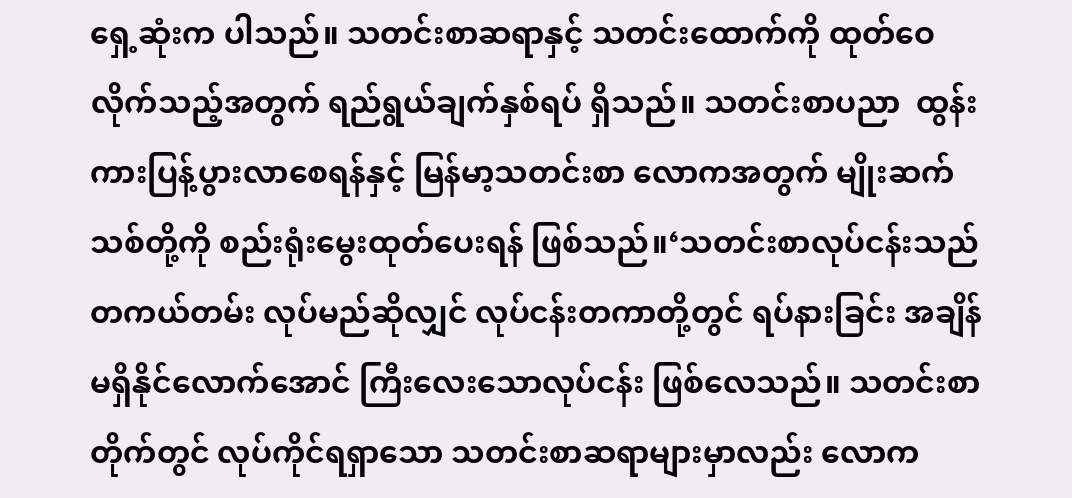ရှေ့ဆုံးက ပါသည်။ သတင်းစာဆရာနှင့် သတင်းထောက်ကို ထုတ်ဝေလိုက်သည့်အတွက် ရည်ရွယ်ချက်နှစ်ရပ် ရှိသည်။ သတင်းစာပညာ  ထွန်းကားပြန့်ပွားလာစေရန်နှင့် မြန်မာ့သတင်းစာ လောကအတွက် မျိုးဆက်သစ်တို့ကို စည်းရုံးမွေးထုတ်ပေးရန် ဖြစ်သည်။‘သတင်းစာလုပ်ငန်းသည် တကယ်တမ်း လုပ်မည်ဆိုလျှင် လုပ်ငန်းတကာတို့တွင် ရပ်နားခြင်း အချိန်မရှိနိုင်လောက်အောင် ကြီးလေးသောလုပ်ငန်း ဖြစ်လေသည်။ သတင်းစာတိုက်တွင် လုပ်ကိုင်ရရှာသော သတင်းစာဆရာများမှာလည်း လောက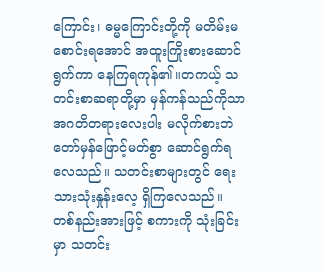ကြောင်း၊ ဓမ္မကြောင်းတို့ကို မတိမ်းမစောင်းရအောင် အထူးကြိုးစားဆောင်ရွက်ကာ နေကြရကုန်၏။တကယ့် သတင်းစာဆရာတို့မှာ မှန်ကန်သည်ကိုသာ အဂတိတရားလေးပါး မလိုက်စားဘဲ တော်မှန်ဖြောင့်မတ်စွာ ဆောင်ရွက်ရလေသည်။ သတင်းစာများတွင် ရေးသားသုံးနှုန်းလေ့ ရှိကြလေသည်။ တစ်နည်းအားဖြင့် စကားကို သုံးခြင်းမှာ သတင်း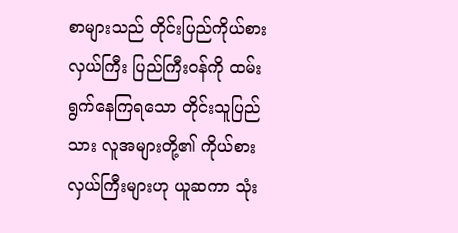စာများသည် တိုင်းပြည်ကိုယ်စားလှယ်ကြီး ပြည်ကြီးဝန်ကို ထမ်းရွက်နေကြရသော တိုင်းသူပြည်သား လူအများတို့၏ ကိုယ်စားလှယ်ကြီးများဟု ယူဆကာ သုံး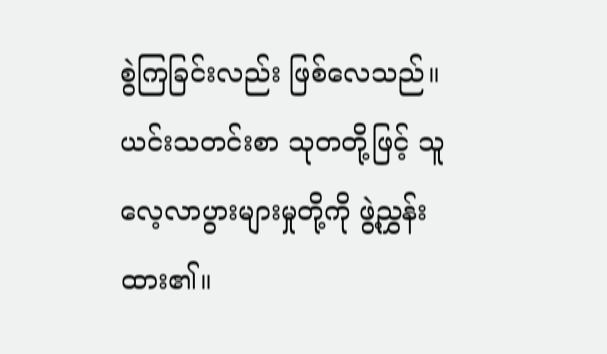စွဲကြခြင်းလည်း ဖြစ်လေသည်။ ယင်းသတင်းစာ သုတတို့ဖြင့် သူလေ့လာပွားများမှုတို့ကို ဖွဲ့ညွှန်းထား၏။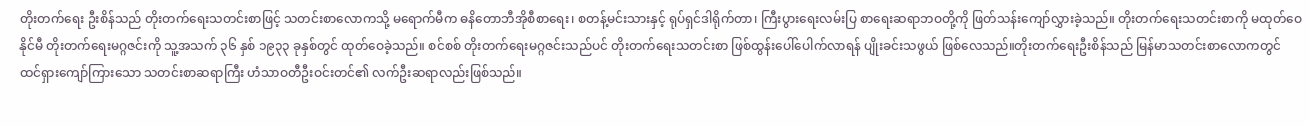တိုးတက်ရေး ဦးစိန်သည် တိုးတက်ရေးသတင်းစာဖြင့် သတင်းစာလောကသို့ မရောက်မီက ဓနိတောဘီအိုစီစာရေး၊ စတန့်မင်းသားနှင့် ရုပ်ရှင်ဒါရိုက်တာ၊ ကြီးပွားရေးလမ်းပြ စာရေးဆရာဘဝတို့ကို ဖြတ်သန်းကျော်လွှားခဲ့သည်။ တိုးတက်ရေးသတင်းစာကို မထုတ်ဝေနိုင်မီ တိုးတက်ရေးမဂ္ဂဇင်းကို သူ့အသက် ၃၆ နှစ် ၁၉၃၃ ခုနှစ်တွင် ထုတ်ဝေခဲ့သည်။ စင်စစ် တိုးတက်ရေးမဂ္ဂဇင်းသည်ပင် တိုးတက်ရေးသတင်းစာ ဖြစ်ထွန်းပေါ်ပေါက်လာရန် ပျိုးခင်းသဖွယ် ဖြစ်လေသည်။တိုးတက်ရေးဦးစိန်သည် မြန်မာသတင်းစာလောကတွင် ထင်ရှားကျော်ကြားသော သတင်းစာဆရာကြီး ဟံသာဝတီဦးဝင်းတင်၏ လက်ဦးဆရာလည်းဖြစ်သည်။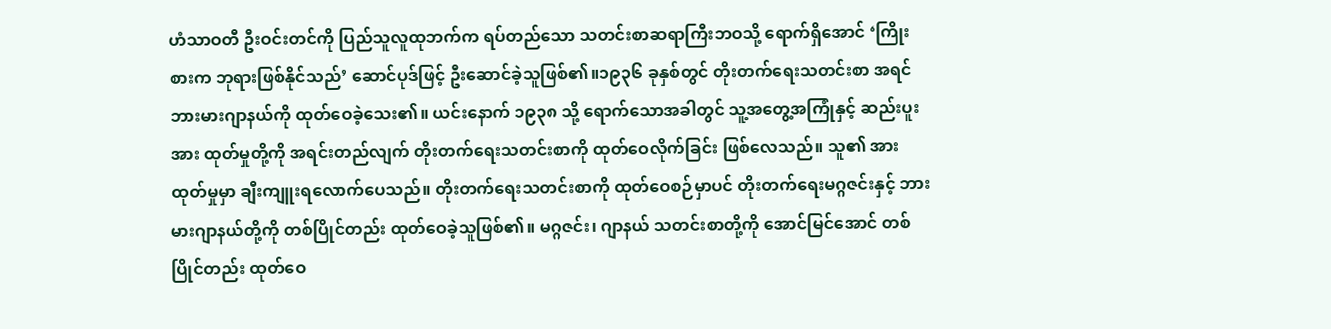ဟံသာဝတီ ဦးဝင်းတင်ကို ပြည်သူလူထုဘက်က ရပ်တည်သော သတင်းစာဆရာကြီးဘဝသို့ ရောက်ရှိအောင် ‘ကြိုးစားက ဘုရားဖြစ်နိုင်သည်’ ဆောင်ပုဒ်ဖြင့် ဦးဆောင်ခဲ့သူဖြစ်၏။၁၉၃၆ ခုနှစ်တွင် တိုးတက်ရေးသတင်းစာ အရင် ဘားမားဂျာနယ်ကို ထုတ်ဝေခဲ့သေး၏။ ယင်းနောက် ၁၉၃၈ သို့ ရောက်သောအခါတွင် သူ့အတွေ့အကြုံနှင့် ဆည်းပူးအား ထုတ်မှုတို့ကို အရင်းတည်လျက် တိုးတက်ရေးသတင်းစာကို ထုတ်ဝေလိုက်ခြင်း ဖြစ်လေသည်။ သူ၏ အားထုတ်မှုမှာ ချီးကျူးရလောက်ပေသည်။ တိုးတက်ရေးသတင်းစာကို ထုတ်ဝေစဉ်မှာပင် တိုးတက်ရေးမဂ္ဂဇင်းနှင့် ဘားမားဂျာနယ်တို့ကို တစ်ပြိုင်တည်း ထုတ်ဝေခဲ့သူဖြစ်၏။ မဂ္ဂဇင်း၊ ဂျာနယ် သတင်းစာတို့ကို အောင်မြင်အောင် တစ်ပြိုင်တည်း ထုတ်ဝေ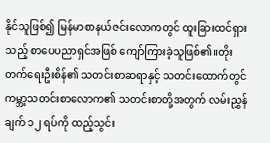နိုင်သူဖြစ်၍ မြန်မာစာနယ်ဇင်းလောကတွင် ထူးခြားထင်ရှားသည့် စာပေပညာရှင်အဖြစ် ကျော်ကြားခဲ့သူဖြစ်၏။တိုးတက်ရေးဦးစိန်၏ သတင်းစာဆရာနှင့် သတင်းထောက်တွင် ကမ္ဘာ့သတင်းစာလောက၏ သတင်းစာတို့အတွက် လမ်းညွှန်ချက် ၁၂ ရပ်ကို ထည့်သွင်း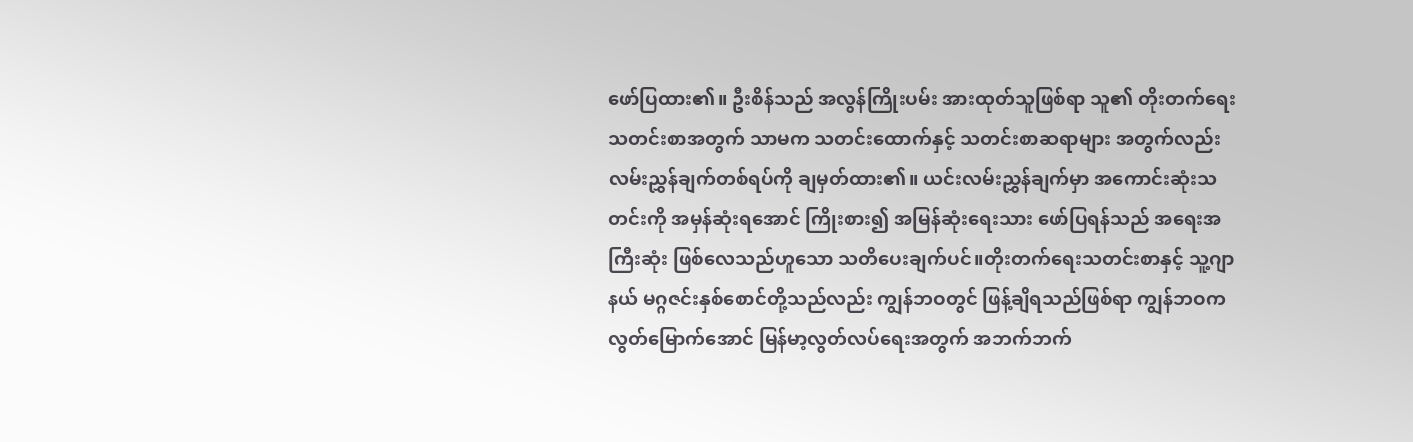ဖော်ပြထား၏။ ဦးစိန်သည် အလွန်ကြိုးပမ်း အားထုတ်သူဖြစ်ရာ သူ၏ တိုးတက်ရေးသတင်းစာအတွက် သာမက သတင်းထောက်နှင့် သတင်းစာဆရာများ အတွက်လည်း လမ်းညွှန်ချက်တစ်ရပ်ကို ချမှတ်ထား၏။ ယင်းလမ်းညွှန်ချက်မှာ အကောင်းဆုံးသတင်းကို အမှန်ဆုံးရအောင် ကြိုးစား၍ အမြန်ဆုံးရေးသား ဖော်ပြရန်သည် အရေးအကြီးဆုံး ဖြစ်လေသည်ဟူသော သတိပေးချက်ပင်။တိုးတက်ရေးသတင်းစာနှင့် သူ့ဂျာနယ် မဂ္ဂဇင်းနှစ်စောင်တို့သည်လည်း ကျွန်ဘဝတွင် ဖြန့်ချိရသည်ဖြစ်ရာ ကျွန်ဘဝက လွတ်မြောက်အောင် မြန်မာ့လွတ်လပ်ရေးအတွက် အဘက်ဘက်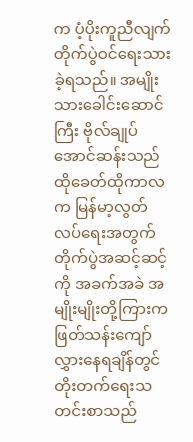က ပံ့ပိုးကူညီလျက် တိုက်ပွဲဝင်ရေးသားခဲ့ရသည်။ အမျိုးသားခေါင်းဆောင်ကြီး ဗိုလ်ချုပ်အောင်ဆန်းသည် ထိုခေတ်ထိုကာလက မြန်မာ့လွတ်လပ်ရေးအတွက် တိုက်ပွဲအဆင့်ဆင့်ကို အခက်အခဲ အမျိုးမျိုးတို့ကြားက ဖြတ်သန်းကျော်လွှားနေရချိန်တွင် တိုးတက်ရေးသတင်းစာသည်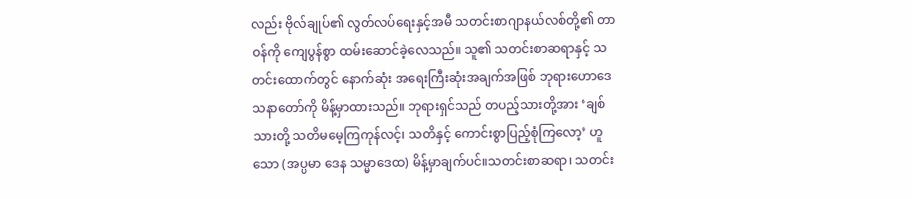လည်း ဗိုလ်ချုပ်၏ လွတ်လပ်ရေးနှင့်အမီ သတင်းစာဂျာနယ်လစ်တို့၏ တာဝန်ကို ကျေပွန်စွာ ထမ်းဆောင်ခဲ့လေသည်။ သူ၏ သတင်းစာဆရာနှင့် သတင်းထောက်တွင် နောက်ဆုံး အရေးကြီးဆုံးအချက်အဖြစ် ဘုရားဟောဒေသနာတော်ကို မိန့်မှာထားသည်။ ဘုရားရှင်သည် တပည့်သားတို့အား ‘ချစ်သားတို့ သတိမမေ့ကြကုန်လင့်၊ သတိနှင့် ကောင်းစွာပြည့်စုံကြလော့’ ဟူသော (အပ္ပမာ ဒေန သမ္မာဒေထ) မိန့်မှာချက်ပင်။သတင်းစာဆရာ၊ သတင်း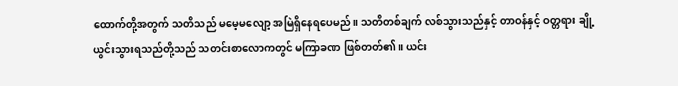ထောက်တို့အတွက် သတိသည် မမေ့မလျော့ အမြဲရှိနေရပေမည်။ သတိတစ်ချက် လစ်သွားသည်နှင့် တာဝန်နှင့် ဝတ္တရား ချို့ယွင်းသွားရသည်တို့သည် သတင်းစာလောကတွင် မကြာခဏ ဖြစ်တတ်၏။ ယင်း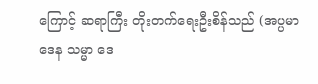ကြောင့် ဆရာကြီး တိုးတက်ရေးဦးစိန်သည် (အပ္ပမာဒေန သမ္မာ ဒေ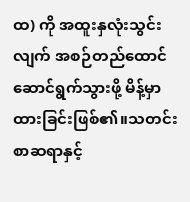ထ) ကို အထူးနှလုံးသွင်းလျက် အစဉ်တည်ထောင် ဆောင်ရွက်သွားဖို့ မိန့်မှာထားခြင်းဖြစ်၏။သတင်းစာဆရာနှင့်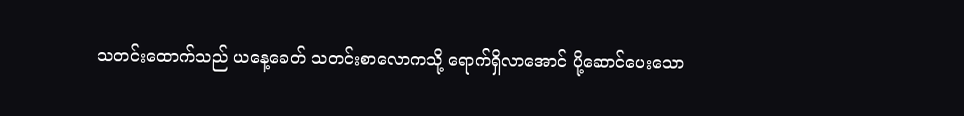သတင်းထောက်သည် ယနေ့ခေတ် သတင်းစာလောကသို့ ရောက်ရှိလာအောင် ပို့ဆောင်ပေးသော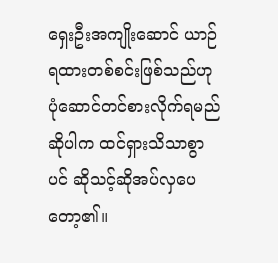ရှေးဦးအကျိုးဆောင် ယာဉ်ရထားတစ်စင်းဖြစ်သည်ဟု ပုံဆောင်တင်စားလိုက်ရမည် ဆိုပါက ထင်ရှားသိသာစွာပင် ဆိုသင့်ဆိုအပ်လှပေတော့၏။